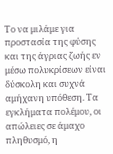Το να μιλάμε για προστασία της φύσης και της άγριας ζωής εν μέσω πολυκρίσεων είναι δύσκολη και συχνά αμήχανη υπόθεση. Τα εγκλήματα πολέμου, οι απώλειες σε άμαχο πληθυσμό, η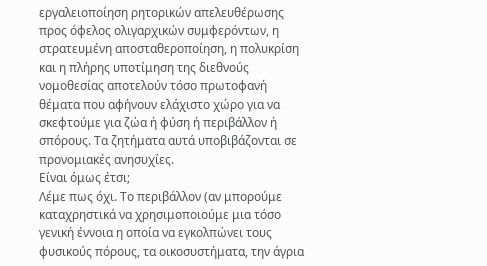εργαλειοποίηση ρητορικών απελευθέρωσης προς όφελος ολιγαρχικών συμφερόντων, η στρατευμένη αποσταθεροποίηση, η πολυκρίση και η πλήρης υποτίμηση της διεθνούς νομοθεσίας αποτελούν τόσο πρωτοφανή θέματα που αφήνουν ελάχιστο χώρο για να σκεφτούμε για ζώα ή φύση ή περιβάλλον ή σπόρους. Τα ζητήματα αυτά υποβιβάζονται σε προνομιακές ανησυχίες.
Είναι όμως έτσι;
Λέμε πως όχι. Το περιβάλλον (αν μπορούμε καταχρηστικά να χρησιμοποιούμε μια τόσο γενική έννοια η οποία να εγκολπώνει τους φυσικούς πόρους, τα οικοσυστήματα, την άγρια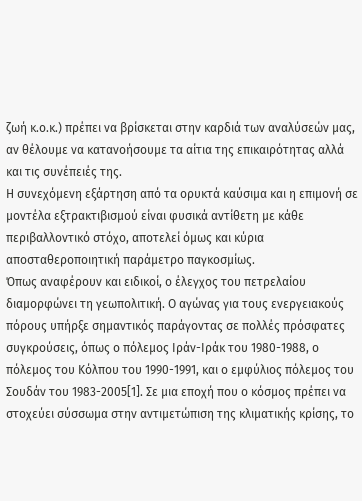ζωή κ.ο.κ.) πρέπει να βρίσκεται στην καρδιά των αναλύσεών μας, αν θέλουμε να κατανοήσουμε τα αίτια της επικαιρότητας αλλά και τις συνέπειές της.
Η συνεχόμενη εξάρτηση από τα ορυκτά καύσιμα και η επιμονή σε μοντέλα εξτρακτιβισμού είναι φυσικά αντίθετη με κάθε περιβαλλοντικό στόχο, αποτελεί όμως και κύρια αποσταθεροποιητική παράμετρο παγκοσμίως.
Όπως αναφέρουν και ειδικοί, o έλεγχος του πετρελαίου διαμορφώνει τη γεωπολιτική. Ο αγώνας για τους ενεργειακούς πόρους υπήρξε σημαντικός παράγοντας σε πολλές πρόσφατες συγκρούσεις, όπως ο πόλεμος Ιράν-Ιράκ του 1980-1988, ο πόλεμος του Κόλπου του 1990-1991, και ο εμφύλιος πόλεμος του Σουδάν του 1983-2005[1]. Σε μια εποχή που ο κόσμος πρέπει να στοχεύει σύσσωμα στην αντιμετώπιση της κλιματικής κρίσης, το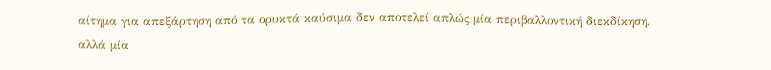αίτημα για απεξάρτηση από τα ορυκτά καύσιμα δεν αποτελεί απλώς μία περιβαλλοντική διεκδίκηση, αλλά μία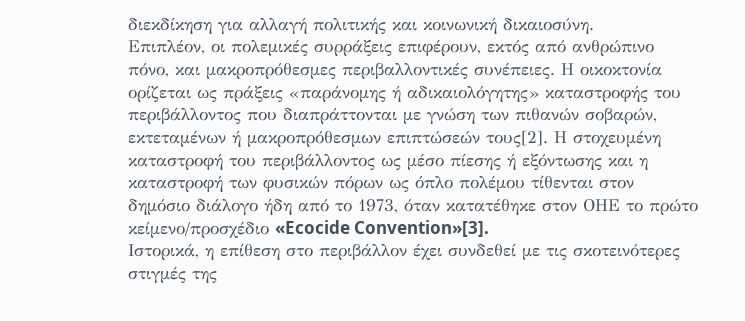διεκδίκηση για αλλαγή πολιτικής και κοινωνική δικαιοσύνη.
Επιπλέον, οι πολεμικές συρράξεις επιφέρουν, εκτός από ανθρώπινο πόνο, και μακροπρόθεσμες περιβαλλοντικές συνέπειες. Η οικοκτονία ορίζεται ως πράξεις «παράνομης ή αδικαιολόγητης» καταστροφής του περιβάλλοντος που διαπράττονται με γνώση των πιθανών σοβαρών, εκτεταμένων ή μακροπρόθεσμων επιπτώσεών τους[2]. Η στοχευμένη καταστροφή του περιβάλλοντος ως μέσο πίεσης ή εξόντωσης και η καταστροφή των φυσικών πόρων ως όπλο πολέμου τίθενται στον δημόσιο διάλογο ήδη από το 1973, όταν κατατέθηκε στον ΟΗΕ το πρώτο κείμενο/προσχέδιο «Ecocide Convention»[3].
Ιστορικά, η επίθεση στο περιβάλλον έχει συνδεθεί με τις σκοτεινότερες στιγμές της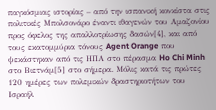παγκόσμιας ιστορίας – από την ισπανική κονκίστα στις πολιτικές Μπολσονάρο έναντι ιθαγενών του Αμαζονίου προς όφελος της απαλλοτρίωσης δασών[4], και από τους εκατομμύρια τόνους Agent Orange που ψεκάστηκαν από τις ΗΠΑ στο πέρασμα Ho Chi Minh στο Βιετνάμ[5] στο σήμερα. Μόλις κατά τις πρώτες 120 ημέρες των πολεμικών δραστηριοτήτων του Ισραήλ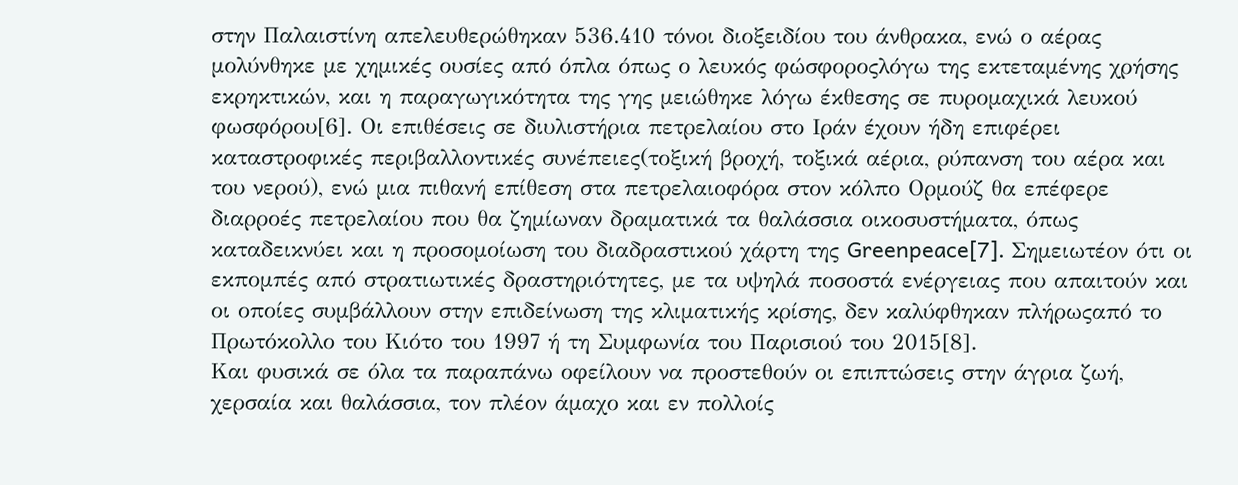στην Παλαιστίνη απελευθερώθηκαν 536.410 τόνοι διοξειδίου του άνθρακα, ενώ ο αέρας μολύνθηκε με χημικές ουσίες από όπλα όπως ο λευκός φώσφοροςλόγω της εκτεταμένης χρήσης εκρηκτικών, και η παραγωγικότητα της γης μειώθηκε λόγω έκθεσης σε πυρομαχικά λευκού φωσφόρου[6]. Οι επιθέσεις σε διυλιστήρια πετρελαίου στο Ιράν έχουν ήδη επιφέρει καταστροφικές περιβαλλοντικές συνέπειες(τοξική βροχή, τοξικά αέρια, ρύπανση του αέρα και του νερού), ενώ μια πιθανή επίθεση στα πετρελαιοφόρα στον κόλπο Ορμούζ θα επέφερε διαρροές πετρελαίου που θα ζημίωναν δραματικά τα θαλάσσια οικοσυστήματα, όπως καταδεικνύει και η προσομοίωση του διαδραστικού χάρτη της Greenpeace[7]. Σημειωτέον ότι οι εκπομπές από στρατιωτικές δραστηριότητες, με τα υψηλά ποσοστά ενέργειας που απαιτούν και οι οποίες συμβάλλουν στην επιδείνωση της κλιματικής κρίσης, δεν καλύφθηκαν πλήρωςαπό το Πρωτόκολλο του Κιότο του 1997 ή τη Συμφωνία του Παρισιού του 2015[8].
Και φυσικά σε όλα τα παραπάνω οφείλουν να προστεθούν οι επιπτώσεις στην άγρια ζωή, χερσαία και θαλάσσια, τον πλέον άμαχο και εν πολλοίς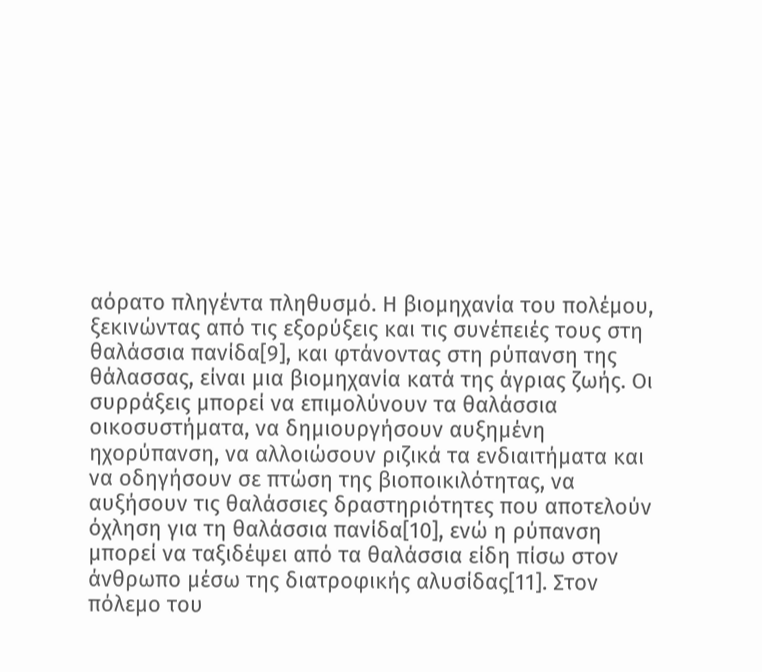αόρατο πληγέντα πληθυσμό. Η βιομηχανία του πολέμου, ξεκινώντας από τις εξορύξεις και τις συνέπειές τους στη θαλάσσια πανίδα[9], και φτάνοντας στη ρύπανση της θάλασσας, είναι μια βιομηχανία κατά της άγριας ζωής. Οι συρράξεις μπορεί να επιμολύνουν τα θαλάσσια οικοσυστήματα, να δημιουργήσουν αυξημένη ηχορύπανση, να αλλοιώσουν ριζικά τα ενδιαιτήματα και να οδηγήσουν σε πτώση της βιοποικιλότητας, να αυξήσουν τις θαλάσσιες δραστηριότητες που αποτελούν όχληση για τη θαλάσσια πανίδα[10], ενώ η ρύπανση μπορεί να ταξιδέψει από τα θαλάσσια είδη πίσω στον άνθρωπο μέσω της διατροφικής αλυσίδας[11]. Στον πόλεμο του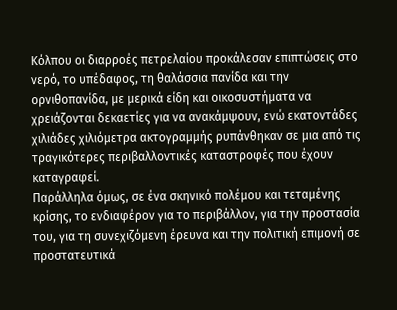Κόλπου οι διαρροές πετρελαίου προκάλεσαν επιπτώσεις στο νερό, το υπέδαφος, τη θαλάσσια πανίδα και την ορνιθοπανίδα, με μερικά είδη και οικοσυστήματα να χρειάζονται δεκαετίες για να ανακάμψουν, ενώ εκατοντάδες χιλιάδες χιλιόμετρα ακτογραμμής ρυπάνθηκαν σε μια από τις τραγικότερες περιβαλλοντικές καταστροφές που έχουν καταγραφεί.
Παράλληλα όμως, σε ένα σκηνικό πολέμου και τεταμένης κρίσης, το ενδιαφέρον για το περιβάλλον, για την προστασία του, για τη συνεχιζόμενη έρευνα και την πολιτική επιμονή σε προστατευτικά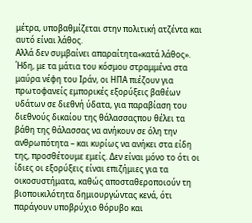μέτρα, υποβαθμίζεται στην πολιτική ατζέντα και αυτό είναι λάθος.
Αλλά δεν συμβαίνει απαραίτητα«κατά λάθος».
Ήδη, με τα μάτια του κόσμου στραμμένα στα μαύρα νέφη του Ιράν, οι ΗΠΑ πιέζουν για πρωτοφανείς εμπορικές εξορύξεις βαθέων υδάτων σε διεθνή ύδατα, για παραβίαση του διεθνούς δικαίου της θάλασσαςπου θέλει τα βάθη της θάλασσας να ανήκουν σε όλη την ανθρωπότητα – και κυρίως να ανήκει στα είδη της, προσθέτουμε εμείς. Δεν είναι μόνο το ότι οι ίδιες οι εξορύξεις είναι επιζήμιες για τα οικοσυστήματα, καθώς αποσταθεροποιούν τη βιοποικιλότητα δημιουργώντας κενά, ότι παράγουν υποβρύχιο θόρυβο και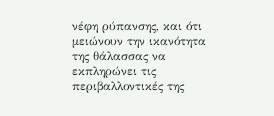νέφη ρύπανσης, και ότι μειώνουν την ικανότητα της θάλασσας να εκπληρώνει τις περιβαλλοντικές της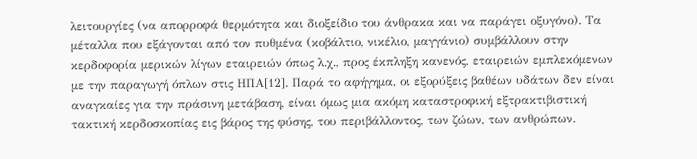λειτουργίες (να απορροφά θερμότητα και διοξείδιο του άνθρακα και να παράγει οξυγόνο). Τα μέταλλα που εξάγονται από τον πυθμένα (κοβάλτιο, νικέλιο, μαγγάνιο) συμβάλλουν στην κερδοφορία μερικών λίγων εταιρειών όπως λ.χ., προς έκπληξη κανενός, εταιρειών εμπλεκόμενων με την παραγωγή όπλων στις ΗΠΑ[12]. Παρά το αφήγημα, οι εξορύξεις βαθέων υδάτων δεν είναι αναγκαίες για την πράσινη μετάβαση, είναι όμως μια ακόμη καταστροφική εξτρακτιβιστική τακτική κερδοσκοπίας εις βάρος της φύσης, του περιβάλλοντος, των ζώων, των ανθρώπων.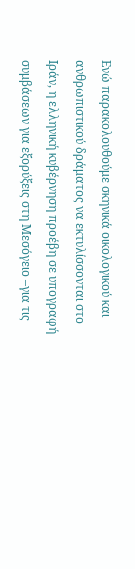Ενώ παρακολουθούμε σκηνικά οικολογικού και ανθρωπιστικού δράματος να εκτυλίσσονται στο Ιράν, η ελληνική κυβέρνηση προέβη σε υπογραφή συμβάσεων για εξορύξεις στη Μεσόγειο –για τις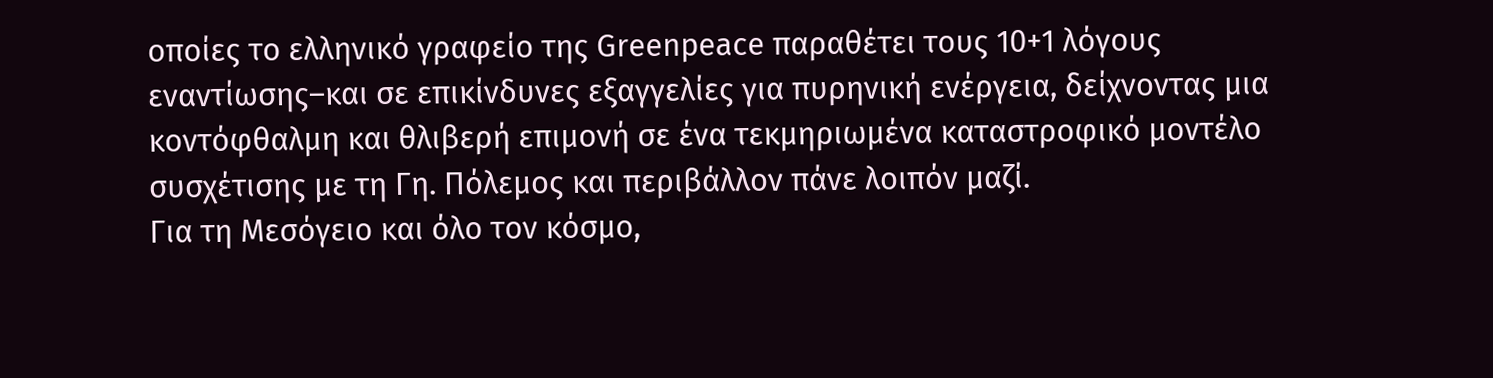οποίες το ελληνικό γραφείο της Greenpeace παραθέτει τους 10+1 λόγους εναντίωσης–και σε επικίνδυνες εξαγγελίες για πυρηνική ενέργεια, δείχνοντας μια κοντόφθαλμη και θλιβερή επιμονή σε ένα τεκμηριωμένα καταστροφικό μοντέλο συσχέτισης με τη Γη. Πόλεμος και περιβάλλον πάνε λοιπόν μαζί.
Για τη Μεσόγειο και όλο τον κόσμο,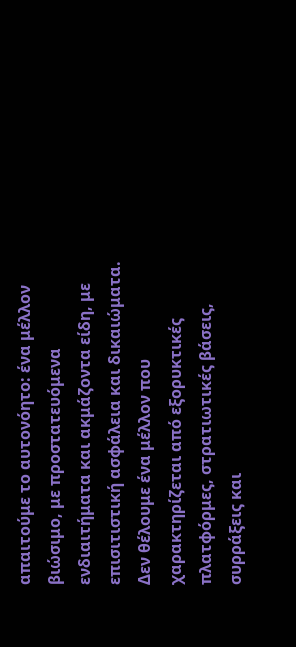απαιτούμε το αυτονόητο: ένα μέλλον βιώσιμο, με προστατευόμενα ενδιαιτήματα και ακμάζοντα είδη, με επισιτιστική ασφάλεια και δικαιώματα. Δεν θέλουμε ένα μέλλον που χαρακτηρίζεται από εξορυκτικές πλατφόρμες, στρατιωτικές βάσεις, συρράξεις και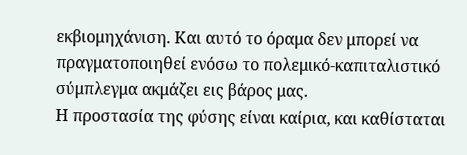εκβιομηχάνιση. Και αυτό το όραμα δεν μπορεί να πραγματοποιηθεί ενόσω το πολεμικό-καπιταλιστικό σύμπλεγμα ακμάζει εις βάρος μας.
Η προστασία της φύσης είναι καίρια, και καθίσταται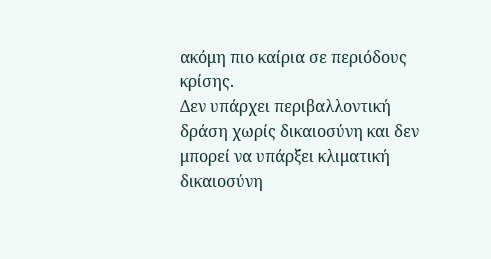ακόμη πιο καίρια σε περιόδους κρίσης.
Δεν υπάρχει περιβαλλοντική δράση χωρίς δικαιοσύνη και δεν μπορεί να υπάρξει κλιματική δικαιοσύνη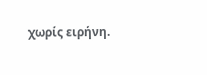χωρίς ειρήνη.